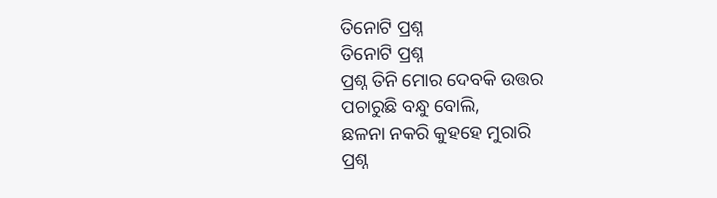ତିନୋଟି ପ୍ରଶ୍ନ
ତିନୋଟି ପ୍ରଶ୍ନ
ପ୍ରଶ୍ନ ତିନି ମୋର ଦେବକି ଉତ୍ତର
ପଚାରୁଛି ବନ୍ଧୁ ବୋଲି,
ଛଳନା ନକରି କୁହହେ ମୁରାରି
ପ୍ରଶ୍ନ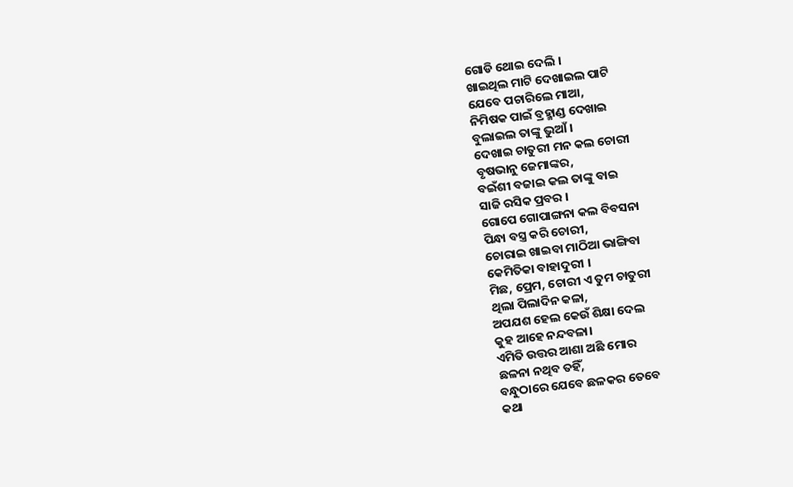ଗୋଡି ଥୋଇ ଦେଲି ।
ଖାଇଥିଲ ମାଟି ଦେଖାଇଲ ପାଟି
ଯେବେ ପଚାରିଲେ ମାଆ,
ନିମିଷକ ପାଇଁ ବ୍ରହ୍ମାଣ୍ଡ ଦେଖାଇ
ବୁଲାଇଲ ତାଙ୍କୁ ଭୁଆଁ ।
ଦେଖାଇ ଚାତୁରୀ ମନ କଲ ଚୋରୀ
ବୃଷଭାନୁ ଜେମାଙ୍କର,
ବଇଁଶୀ ବଜାଇ କଲ ତାଙ୍କୁ ବାଇ
ସାଜି ରସିକ ପ୍ରବର ।
ଗୋପେ ଗୋପାଙ୍ଗନା କଲ ବିବସନା
ପିନ୍ଧା ବସ୍ତ୍ର କରି ଚୋରୀ,
ଚୋରାଇ ଖାଇବା ମାଠିଆ ଭାଙ୍ଗିବା
କେମିତିକା ବାହାଦୁରୀ ।
ମିଛ, ପ୍ରେମ, ଚୋରୀ ଏ ତୁମ ଚାତୁରୀ
ଥିଲା ପିଲାଦିନ କଳା,
ଅପଯଶ ହେଲ କେଉଁ ଶିକ୍ଷା ଦେଲ
କୁହ ଆହେ ନନ୍ଦବଳା।
ଏମିତି ଉତ୍ତର ଆଶା ଅଛି ମୋର
ଛଳନା ନଥିବ ତହିଁ,
ବନ୍ଧୁଠାରେ ଯେବେ ଛଳକର ତେବେ
କଥା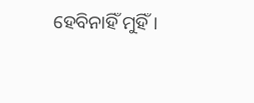ହେବିନାହିଁ ମୁହିଁ ।